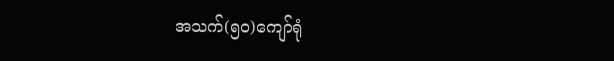အသက်(၅၀)ကျော်ရုံ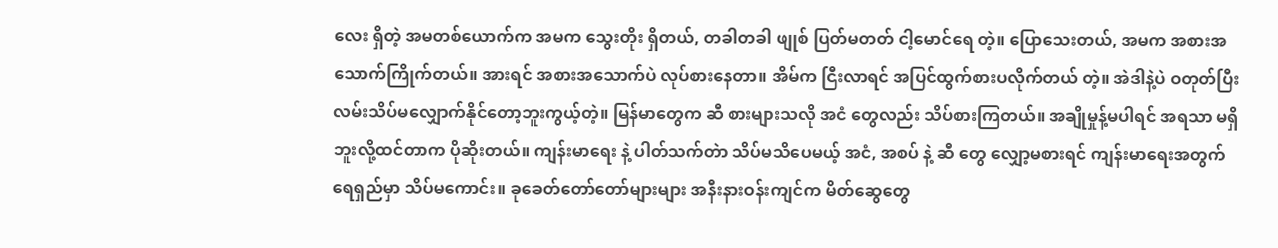လေး ရှိတဲ့ အမတစ်ယောက်က အမက သွေးတိုး ရှိတယ်, တခါတခါ ဖျုစ် ပြတ်မတတ် ငါ့မောင်ရေ တဲ့။ ပြောသေးတယ်, အမက အစားအသောက်ကြိုက်တယ်။ အားရင် အစားအသောက်ပဲ လုပ်စားနေတာ။ အိမ်က ငြီးလာရင် အပြင်ထွက်စားပလိုက်တယ် တဲ့။ အဲဒါနဲ့ပဲ ဝတုတ်ပြီး လမ်းသိပ်မလျှောက်နိုင်တော့ဘူးကွယ့်တဲ့။ မြန်မာတွေက ဆီ စားများသလို အငံ တွေလည်း သိပ်စားကြတယ်။ အချိုမှုန့်မပါရင် အရသာ မရှိဘူးလို့ထင်တာက ပိုဆိုးတယ်။ ကျန်းမာရေး နဲ့ ပါတ်သက်တဲာ သိပ်မသိပေမယ့် အငံ, အစပ် နဲ့ ဆီ တွေ လျှော့မစားရင် ကျန်းမာရေးအတွက်ရေရှည်မှာ သိပ်မကောင်း။ ခုခေတ်တော်တော်များများ အနီးနားဝန်းကျင်က မိတ်ဆွေတွေ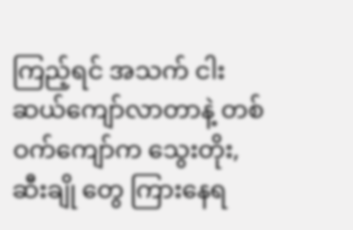ကြည့်ရင် အသက် ငါးဆယ်ကျော်လာတာနဲ့ တစ်ဝက်ကျော်က သွေးတိုး, ဆီးချို တွေ ကြားနေရ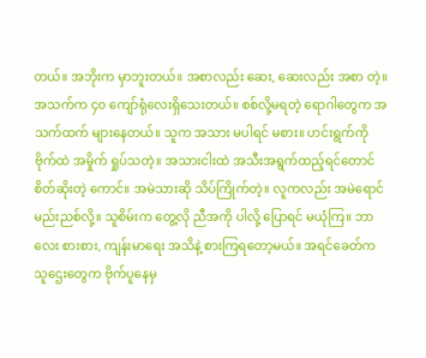တယ်။ အဘိုးက မှာဘူးတယ်။ အစာလည်း ဆေး, ဆေးလည်း အစာ တဲ့။ အသက်က ၄၀ ကျော်ရုံလေးရှိသေးတယ်။ စစ်လို့မရတဲ့ ရောဂါတွေက အသက်ထက် များနေတယ်။ သူက အသား မပါရင် မစား။ ဟင်းရွက်ကို ဗိုက်ထဲ အမှိုက် ရှုပ်သတဲ့။ အသားငါးထဲ အသီးအရွက်ထည့်ရင်တောင် စိတ်ဆိုးတဲ့ ကောင်။ အမဲသားဆို သိပ်ကြိုက်တဲ့။ လူကလည်း အမဲရောင် မည်းညစ်လို့။ သူစိမ်းက တွေ့လို ညီအကို ပါလို့ ပြောရင် မယုံကြ။ ဘာလေး စားစား, ကျန်းမာရေး အသိနဲ့ စားကြရတော့မယ်။ အရင်ခေတ်က သူဌေးတွေက ဗိုက်ပူနေမှ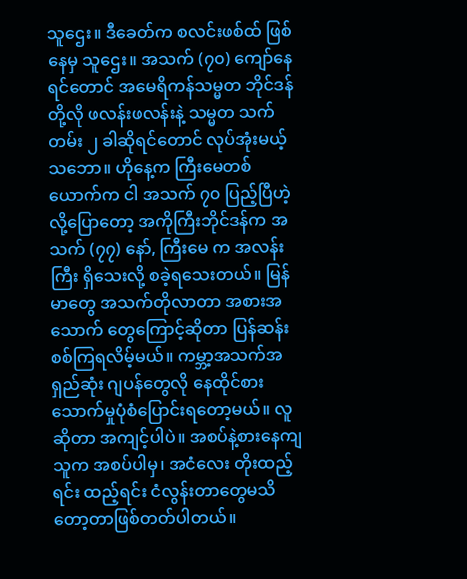သူဌေး။ ဒီခေတ်က စလင်းဖစ်ထ် ဖြစ်နေမှ သူဌေး။ အသက် (၇၀) ကျော်နေရင်တောင် အမေရိကန်သမ္မတ ဘိုင်ဒန် တို့လို ဖလန်းဖလန်းနဲ့ သမ္မတ သက်တမ်း ၂ ခါဆိုရင်တောင် လုပ်အုံးမယ့်သဘော။ ဟိုနေ့က ကြီးမေတစ်ယောက်က ငါ အသက် ၇၀ ပြည့်ပြီဟဲ့လို့ပြောတော့ အကိုကြီးဘိုင်ဒန်က အသက် (၇၇) နော်, ကြီးမေ က အလန်းကြီး ရှိသေးလို့ စခဲ့ရသေးတယ်။ မြန်မာတွေ အသက်တိုလာတာ အစားအသောက် တွေကြောင့်ဆိုတာ ပြန်ဆန်းစစ်ကြရလိမ့်မယ်။ ကမ္ဘာ့အသက်အရှည်ဆုံး ဂျပန်တွေလို နေထိုင်စားသောက်မှုပုံစံပြောင်းရတော့မယ်။ လူဆိုတာ အကျင့်ပါပဲ။ အစပ်နဲ့စားနေကျသူက အစပ်ပါမှ၊ အငံလေး တိုးထည့်ရင်း ထည့်ရင်း ငံလွန်းတာတွေမသိတော့တာဖြစ်တတ်ပါတယ်။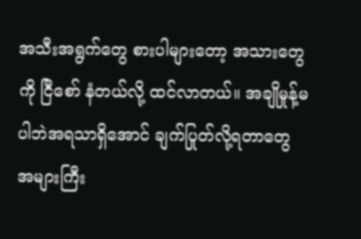အသီးအရွက်တွေ စားပါများတော့ အသားတွေကို ငြီစော် နံတယ်လို့ ထင်လာတယ်။ အချိုမှုန့်မပါဘဲအရသာရှိအောင် ချက်ပြုတ်လို့ရတာတွေ အများကြီး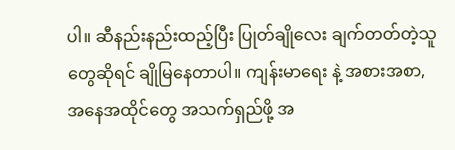ပါ။ ဆီနည်းနည်းထည့်ပြီး ပြုတ်ချိုလေး ချက်တတ်တဲ့သူတွေဆိုရင် ချိုမြနေတာပါ။ ကျန်းမာရေး နဲ့ အစားအစာ, အနေအထိုင်တွေ အသက်ရှည်ဖို့ အ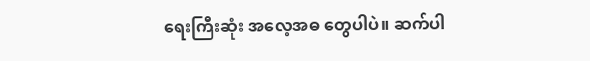ရေးကြီးဆုံး အလေ့အဓ တွေပါပဲ။ ဆက်ပါ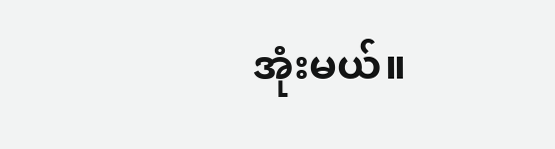အုံးမယ်။